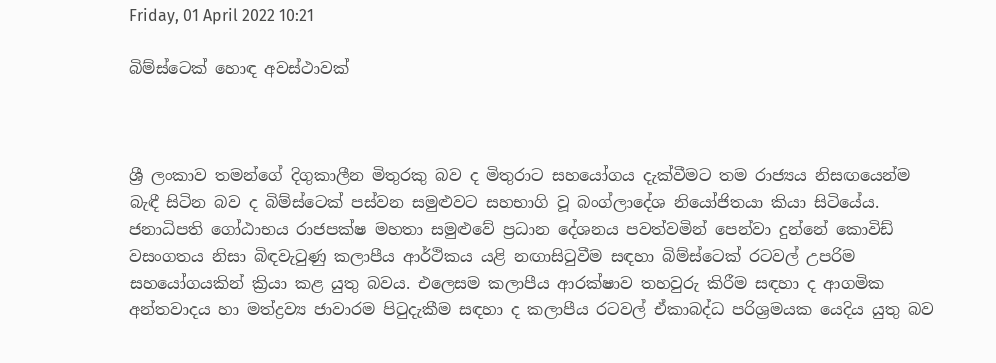Friday, 01 April 2022 10:21

බිම්ස්ටෙක් හොඳ අවස්ථාවක්



ශ්‍රී ලංකාව තමන්ගේ දිගුකාලීන මිතුරකු බව ද මිතුරාට සහයෝගය දැක්වීමට තම රාජ්‍යය නිසඟයෙන්ම බැඳී සිටින බව ද බිම්ස්ටෙක් පස්වන සමුළුවට සහභාගි වූ බංග්ලාදේශ නියෝජිතයා කියා සිටියේය. ජනාධිපති ගෝඨාභය රාජපක්ෂ මහතා සමුළුවේ ප්‍රධාන දේශනය පවත්වමින් පෙන්වා දුන්නේ කොවිඩ් වසංගතය නිසා බිඳවැටුණු කලාපීය ආර්ථිකය යළි නඟාසිටුවීම සඳහා බිම්ස්ටෙක් රටවල් උපරිම සහයෝගයකින් ක්‍රියා කළ යුතු බවය. එලෙසම කලාපීය ආරක්ෂාව තහවුරු කිරීම සඳහා ද ආගමික අන්තවාදය හා මත්ද්‍රව්‍ය ජාවාරම පිටුදැකීම සඳහා ද කලාපීය රටවල් ඒකාබද්ධ පරිශ්‍රමයක යෙදිය යුතු බව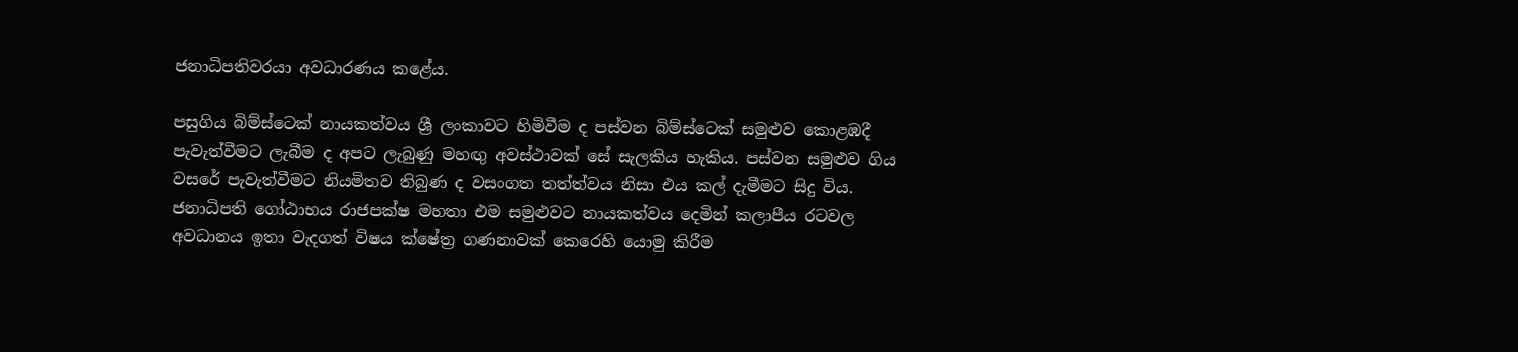ජනාධිපතිවරයා අවධාරණය කළේය.

පසුගිය බිම්ස්ටෙක් නායකත්වය ශ්‍රී ලංකාවට හිමිවීම ද පස්වන බිම්ස්ටෙක් සමුළුව කොළඹදී පැවැත්වීමට ලැබීම ද අපට ලැබුණු මහඟු අවස්ථාවක් සේ සැලකිය හැකිය. පස්වන සමුළුව ගිය වසරේ පැවැත්වීමට නියමිතව තිබුණ ද වසංගත තත්ත්වය නිසා එය කල් දැමීමට සිදු විය. ජනාධිපති ගෝඨාභය රාජපක්ෂ මහතා එම සමුළුවට නායකත්වය දෙමින් කලාපීය රටවල අවධානය ඉතා වැදගත් විෂය ක්ෂේත්‍ර ගණනාවක් කෙරෙහි යොමු කිරීම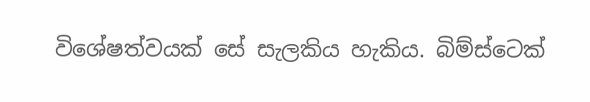විශේෂත්වයක් සේ සැලකිය හැකිය. බිම්ස්ටෙක්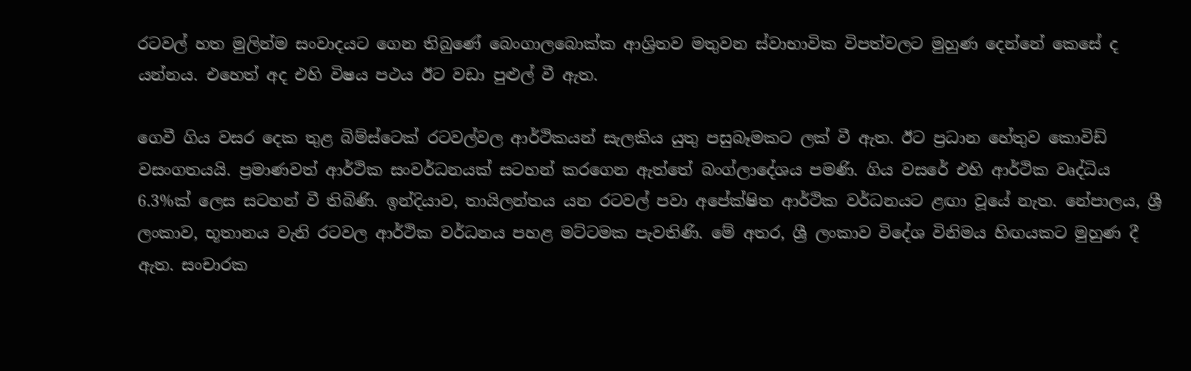රටවල් හත මුලින්ම සංවාදයට ගෙන තිබුණේ බෙංගාලබොක්ක ආශ්‍රිතව මතුවන ස්වාභාවික විපත්වලට මුහුණ දෙන්නේ කෙසේ ද යන්නය. එහෙත් අද එහි විෂය පථය ඊට වඩා පුළුල් වී ඇත.

ගෙවී ගිය වසර දෙක තුළ බිම්ස්ටෙක් රටවල්වල ආර්ථිකයන් සැලකිය යුතු පසුබෑමකට ලක් වී ඇත. ඊට ප්‍රධාන හේතුව කොවිඩ් වසංගතයයි. ප්‍රමාණවත් ආර්ථික සංවර්ධනයක් සටහන් කරගෙන ඇත්තේ බංග්ලාදේශය පමණි. ගිය වසරේ එහි ආර්ථික වෘද්ධිය 6.3%ක් ලෙස සටහන් වී තිබිණි. ඉන්දියාව, තායිලන්තය යන රටවල් පවා අපේක්ෂිත ආර්ථික වර්ධනයට ළඟා වූයේ නැත. නේපාලය, ශ්‍රී ලංකාව, භූතානය වැනි රටවල ආර්ථික වර්ධනය පහළ මට්ටමක පැවතිණි. මේ අතර, ශ්‍රී ලංකාව විදේශ විනිමය හිඟයකට මුහුණ දී ඇත. සංචාරක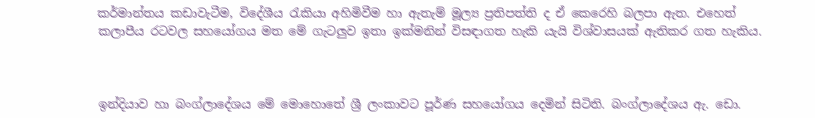කර්මාන්තය කඩාවැටීම, විදේශීය රැකියා අහිමිවීම හා ඇතැම් මූල්‍ය ප්‍රතිපත්ති ද ඒ කෙරෙහි බලපා ඇත. එහෙත් කලාපීය රටවල සහයෝගය මත මේ ගැටලුව ඉතා ඉක්මනින් විසඳාගත හැකි යැයි විශ්වාසයක් ඇතිකර ගත හැකිය.



ඉන්දියාව හා බංග්ලාදේශය මේ මොහොතේ ශ්‍රී ලංකාවට පූර්ණ සහයෝගය දෙමින් සිටිති. බංග්ලාදේශය ඇ. ඩො.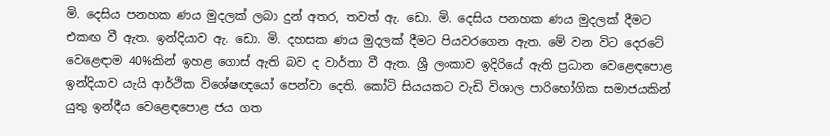මි. දෙසිය පනහක ණය මුදලක් ලබා දුන් අතර, තවත් ඇ. ඩො. මි. දෙසිය පනහක ණය මුදලක් දීමට එකඟ වී ඇත. ඉන්දියාව ඇ. ඩො. මි. දහසක ණය මුදලක් දීමට පියවරගෙන ඇත. මේ වන විට දෙරටේ වෙළෙඳාම 40%කින් ඉහළ ගොස් ඇති බව ද වාර්තා වී ඇත. ශ්‍රී ලංකාව ඉදිරියේ ඇති ප්‍රධාන වෙළෙඳපොළ ඉන්දියාව යැයි ආර්ථික විශේෂඥයෝ පෙන්වා දෙති. කෝටි සියයකට වැඩි විශාල පාරිභෝගික සමාජයකින් යුතු ඉන්දීය වෙළෙඳපොළ ජය ගත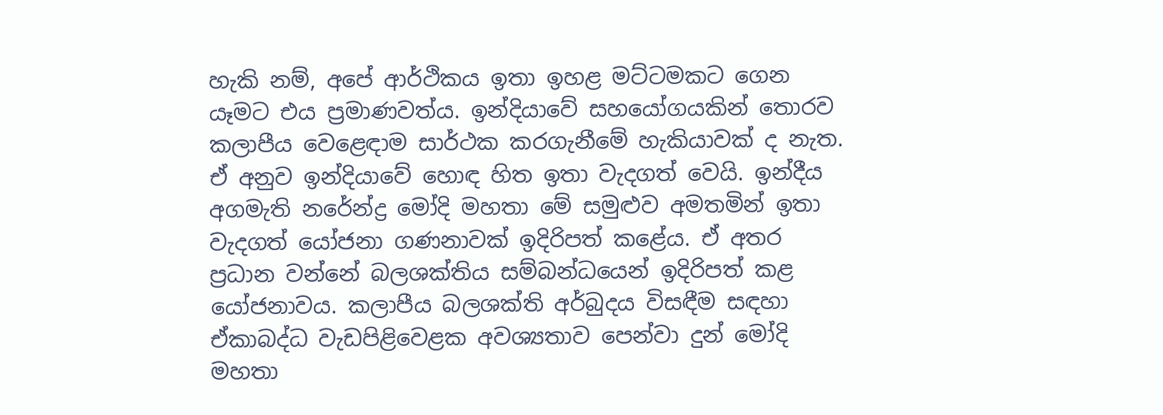හැකි නම්, අපේ ආර්ථිකය ඉතා ඉහළ මට්ටමකට ගෙන යෑමට එය ප්‍රමාණවත්ය. ඉන්දියාවේ සහයෝගයකින් තොරව කලාපීය වෙළෙඳාම සාර්ථක කරගැනීමේ හැකියාවක් ද නැත. ඒ අනුව ඉන්දියාවේ හොඳ හිත ඉතා වැදගත් වෙයි. ඉන්දීය අගමැති නරේන්ද්‍ර මෝදි මහතා මේ සමුළුව අමතමින් ඉතා වැදගත් යෝජනා ගණනාවක් ඉදිරිපත් කළේය. ඒ අතර ප්‍රධාන වන්නේ බලශක්තිය සම්බන්ධයෙන් ඉදිරිපත් කළ යෝජනාවය. කලාපීය බලශක්ති අර්බුදය විසඳීම සඳහා ඒකාබද්ධ වැඩපිළිවෙළක අවශ්‍යතාව පෙන්වා දුන් මෝදි මහතා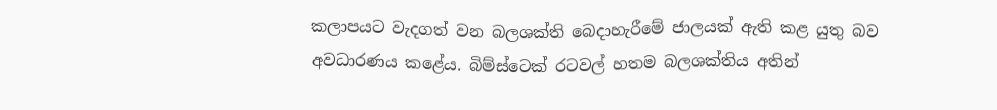කලාපයට වැදගත් වන බලශක්ති බෙදාහැරීමේ ජාලයක් ඇති කළ යුතු බව අවධාරණය කළේය. බිම්ස්ටෙක් රටවල් හතම බලශක්තිය අතින්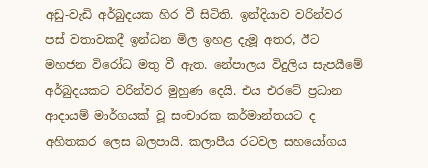අඩු-වැඩි අර්බුදයක හිර වී සිටිති. ඉන්දියාව වරින්වර පස් වතාවකදී ඉන්ධන මිල ඉහළ දැමූ අතර, ඊට මහජන විරෝධ මතු වී ඇත. නේපාලය විදුලිය සැපයීමේ අර්බුදයකට වරින්වර මුහුණ දෙයි. එය එරටේ ප්‍රධාන ආදායම් මාර්ගයක් වූ සංචාරක කර්මාන්තයට ද අහිතකර ලෙස බලපායි. කලාපීය රටවල සහයෝගය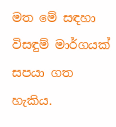මත මේ සඳහා විසඳුම් මාර්ගයක් සපයා ගත හැකිය.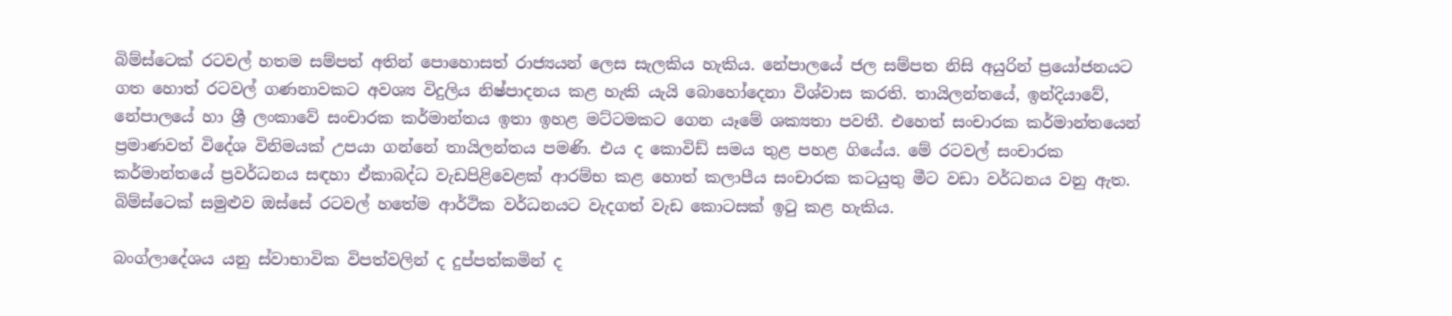බිම්ස්ටෙක් රටවල් හතම සම්පත් අතින් පොහොසත් රාජ්‍යයන් ලෙස සැලකිය හැකිය. නේපාලයේ ජල සම්පත නිසි අයුරින් ප්‍රයෝජනයට ගත හොත් රටවල් ගණනාවකට අවශ්‍ය විදුලිය නිෂ්පාදනය කළ හැකි යැයි බොහෝදෙනා විශ්වාස කරති. තායිලන්තයේ, ඉන්දියාවේ, නේපාලයේ හා ශ්‍රී ලංකාවේ සංචාරක කර්මාන්තය ඉතා ඉහළ මට්ටමකට ගෙන යෑමේ ශක්‍යතා පවතී. එහෙත් සංචාරක කර්මාන්තයෙන් ප්‍රමාණවත් විදේශ විනිමයක් උපයා ගන්නේ තායිලන්තය පමණි. එය ද කොවිඩ් සමය තුළ පහළ ගියේය. මේ රටවල් සංචාරක කර්මාන්තයේ ප්‍රවර්ධනය සඳහා ඒකාබද්ධ වැඩපිළිවෙළක් ආරම්භ කළ හොත් කලාපීය සංචාරක කටයුතු මීට වඩා වර්ධනය වනු ඇත. බිම්ස්ටෙක් සමුළුව ඔස්සේ රටවල් හතේම ආර්ථික වර්ධනයට වැදගත් වැඩ කොටසක් ඉටු කළ හැකිය.

බංග්ලාදේශය යනු ස්වාභාවික විපත්වලින් ද දුප්පත්කමින් ද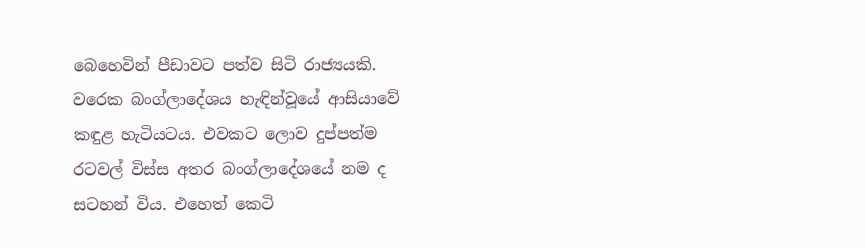බෙහෙවින් පීඩාවට පත්ව සිටි රාජ්‍යයකි. වරෙක බංග්ලාදේශය හැඳින්වූයේ ආසියාවේ කඳුළ හැටියටය. එවකට ලොව දුප්පත්ම රටවල් විස්ස අතර බංග්ලාදේශයේ නම ද සටහන් විය. එහෙත් කෙටි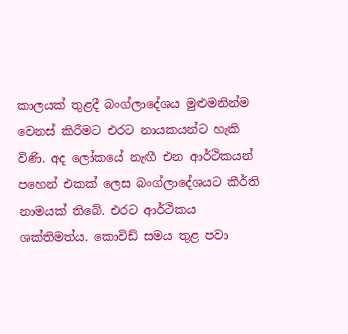කාලයක් තුළදී බංග්ලාදේශය මුළුමනින්ම වෙනස් කිරීමට එරට නායකයන්ට හැකි විණි. අද ලෝකයේ නැඟී එන ආර්ථිකයන් පහෙන් එකක් ලෙස බංග්ලාදේශයට කීර්ති නාමයක් තිබේ. එරට ආර්ථිකය ශක්තිමත්ය. කොවිඩ් සමය තුළ පවා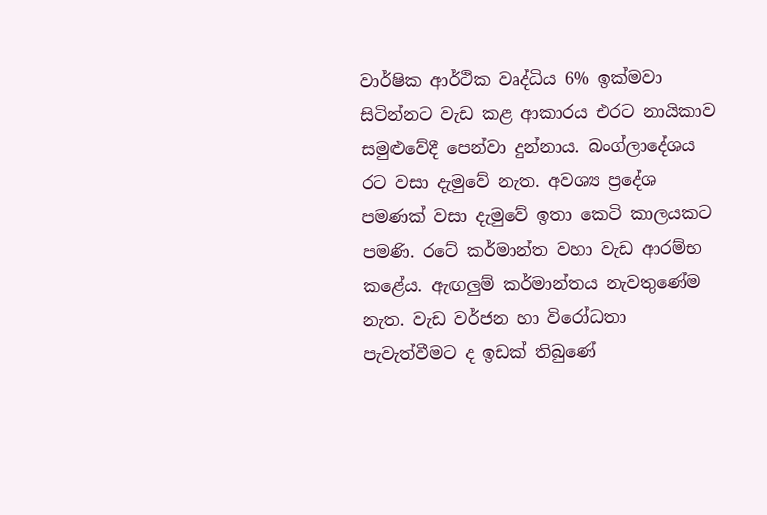වාර්ෂික ආර්ථික වෘද්ධිය 6% ඉක්මවා සිටින්නට වැඩ කළ ආකාරය එරට නායිකාව සමුළුවේදී පෙන්වා දුන්නාය. බංග්ලාදේශය රට වසා දැමුවේ නැත. අවශ්‍ය ප්‍රදේශ පමණක් වසා දැමුවේ ඉතා කෙටි කාලයකට පමණි. රටේ කර්මාන්ත වහා වැඩ ආරම්භ කළේය. ඇඟලුම් කර්මාන්තය නැවතුණේම නැත. වැඩ වර්ජන හා විරෝධතා පැවැත්වීමට ද ඉඩක් තිබුණේ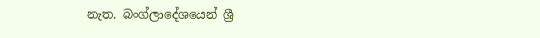නැත. බංග්ලාදේශයෙන් ශ්‍රී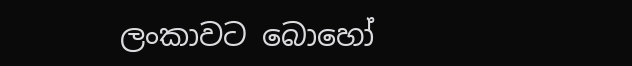ලංකාවට බොහෝ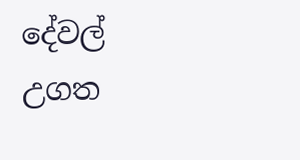දේවල් උගත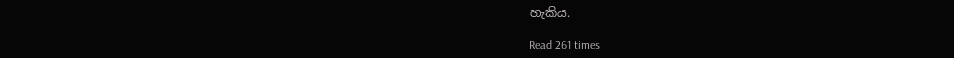හැකිය.

Read 261 times